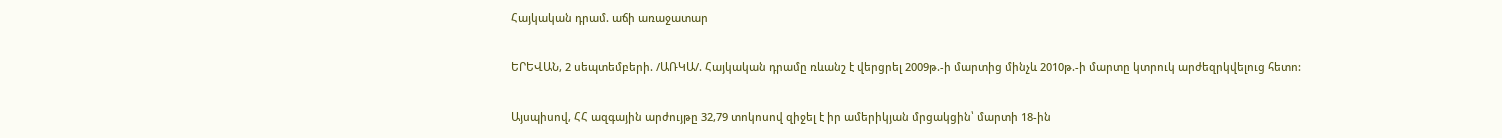Հայկական դրամ. աճի առաջատար

ԵՐԵՎԱՆ, 2 սեպտեմբերի. /ԱՌԿԱ/. Հայկական դրամը ռևանշ է վերցրել 2009թ.-ի մարտից մինչև 2010թ.-ի մարտը կտրուկ արժեզրկվելուց հետո:

Այսպիսով, ՀՀ ազգային արժույթը 32,79 տոկոսով զիջել է իր ամերիկյան մրցակցին՝ մարտի 18-ին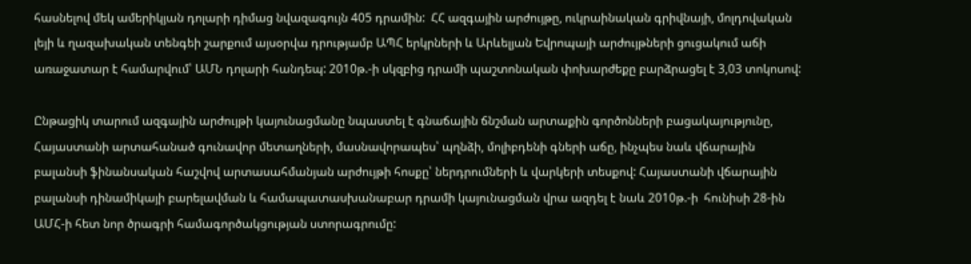հասնելով մեկ ամերիկյան դոլարի դիմաց նվազագույն 405 դրամին:  ՀՀ ազգային արժույթը, ուկրաինական գրիվնայի, մոլդովական լեյի և ղազախական տենգեի շարքում այսօրվա դրությամբ ԱՊՀ երկրների և Արևելյան Եվրոպայի արժույթների ցուցակում աճի առաջատար է համարվում՝ ԱՄՆ դոլարի հանդեպ: 2010թ.-ի սկզբից դրամի պաշտոնական փոխարժեքը բարձրացել է 3,03 տոկոսով:

Ընթացիկ տարում ազգային արժույթի կայունացմանը նպաստել է գնաճային ճնշման արտաքին գործոնների բացակայությունը, Հայաստանի արտահանած գունավոր մետաղների, մասնավորապես՝ պղնձի, մոլիբդենի գների աճը, ինչպես նաև վճարային բալանսի ֆինանսական հաշվով արտասահմանյան արժույթի հոսքը՝ ներդրումների և վարկերի տեսքով: Հայաստանի վճարային բալանսի դինամիկայի բարելավման և համապատասխանաբար դրամի կայունացման վրա ազդել է նաև 2010թ.-ի  հունիսի 28-ին ԱՄՀ-ի հետ նոր ծրագրի համագործակցության ստորագրումը: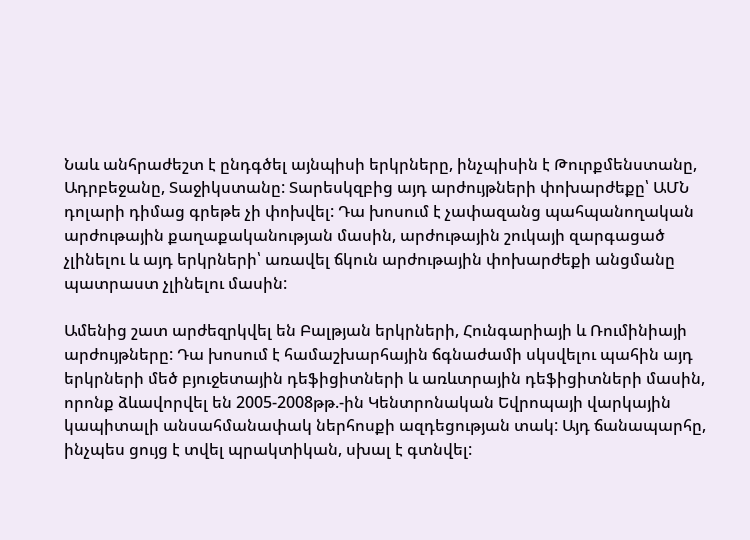Նաև անհրաժեշտ է ընդգծել այնպիսի երկրները, ինչպիսին է Թուրքմենստանը, Ադրբեջանը, Տաջիկստանը: Տարեսկզբից այդ արժույթների փոխարժեքը՝ ԱՄՆ դոլարի դիմաց գրեթե չի փոխվել: Դա խոսում է չափազանց պահպանողական արժութային քաղաքականության մասին, արժութային շուկայի զարգացած չլինելու և այդ երկրների՝ առավել ճկուն արժութային փոխարժեքի անցմանը պատրաստ չլինելու մասին:

Ամենից շատ արժեզրկվել են Բալթյան երկրների, Հունգարիայի և Ռումինիայի արժույթները: Դա խոսում է համաշխարհային ճգնաժամի սկսվելու պահին այդ երկրների մեծ բյուջետային դեֆիցիտների և առևտրային դեֆիցիտների մասին, որոնք ձևավորվել են 2005-2008թթ.-ին Կենտրոնական Եվրոպայի վարկային կապիտալի անսահմանափակ ներհոսքի ազդեցության տակ: Այդ ճանապարհը, ինչպես ցույց է տվել պրակտիկան, սխալ է գտնվել: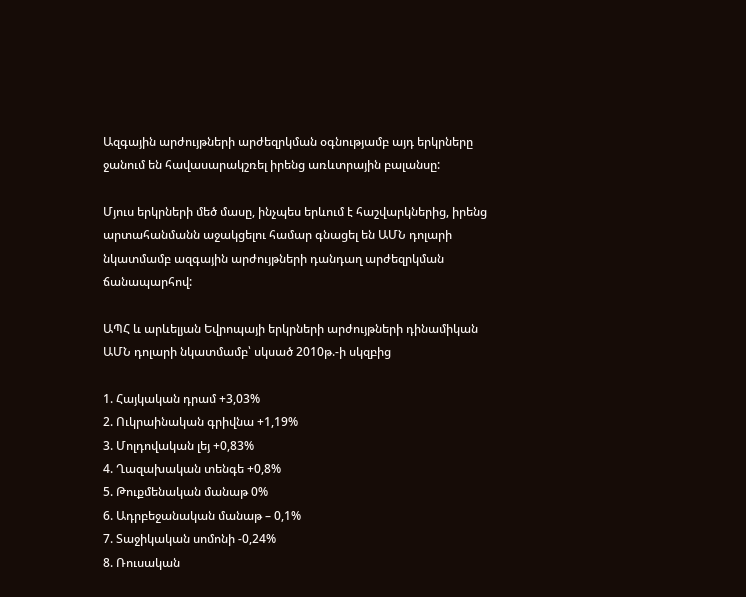Ազգային արժույթների արժեզրկման օգնությամբ այդ երկրները ջանում են հավասարակշռել իրենց առևտրային բալանսը:

Մյուս երկրների մեծ մասը, ինչպես երևում է հաշվարկներից, իրենց արտահանմանն աջակցելու համար գնացել են ԱՄՆ դոլարի նկատմամբ ազգային արժույթների դանդաղ արժեզրկման ճանապարհով:

ԱՊՀ և արևելյան Եվրոպայի երկրների արժույթների դինամիկան ԱՄՆ դոլարի նկատմամբ՝ սկսած 2010թ.-ի սկզբից

1. Հայկական դրամ +3,03%
2. Ուկրաինական գրիվնա +1,19%
3. Մոլդովական լեյ +0,83%
4. Ղազախական տենգե +0,8%
5. Թուքմենական մանաթ 0%
6. Ադրբեջանական մանաթ – 0,1%
7. Տաջիկական սոմոնի -0,24%
8. Ռուսական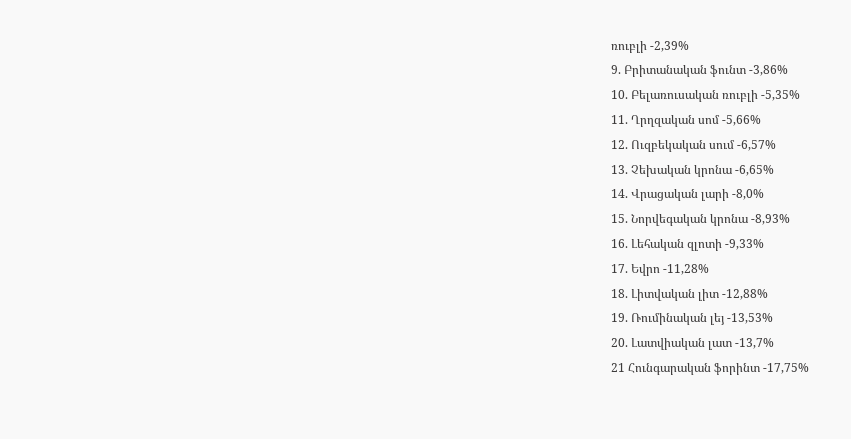ռուբլի -2,39%
9. Բրիտանական ֆունտ -3,86%
10. Բելառուսական ռուբլի -5,35%
11. Ղրղզական սոմ -5,66%
12. Ուզբեկական սում -6,57%
13. Չեխական կրոնա -6,65%
14. Վրացական լարի -8,0%
15. Նորվեգական կրոնա -8,93%
16. Լեհական զլոտի -9,33%
17. Եվրո -11,28%
18. Լիտվական լիտ -12,88%
19. Ռումինական լեյ -13,53%
20. Լատվիական լատ -13,7%
21 Հունգարական ֆորինտ -17,75%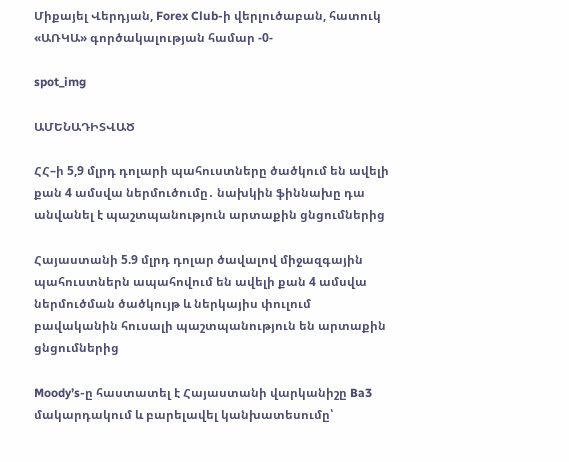Միքայել Վերդյան, Forex Club-ի վերլուծաբան, հատուկ «ԱՌԿԱ» գործակալության համար -0-

spot_img

ԱՄԵՆԱԴԻՏՎԱԾ

ՀՀ–ի 5,9 մլրդ դոլարի պահուստները ծածկում են ավելի քան 4 ամսվա ներմուծումը․ նախկին ֆիննախը դա անվանել է պաշտպանություն արտաքին ցնցումներից

Հայաստանի 5.9 մլրդ դոլար ծավալով միջազգային պահուստներն ապահովում են ավելի քան 4 ամսվա ներմուծման ծածկույթ և ներկայիս փուլում բավականին հուսալի պաշտպանություն են արտաքին ցնցումներից

Moody’s-ը հաստատել է Հայաստանի վարկանիշը Ba3 մակարդակում և բարելավել կանխատեսումը՝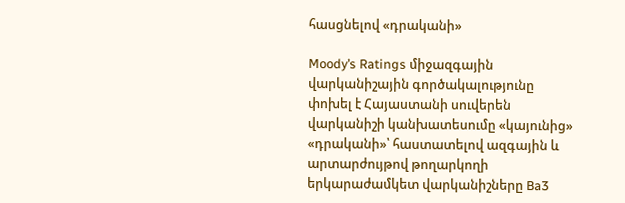հասցնելով «դրականի»

Moody’s Ratings միջազգային վարկանիշային գործակալությունը  փոխել է Հայաստանի սուվերեն վարկանիշի կանխատեսումը «կայունից» «դրականի»՝ հաստատելով ազգային և արտարժույթով թողարկողի երկարաժամկետ վարկանիշները Ba3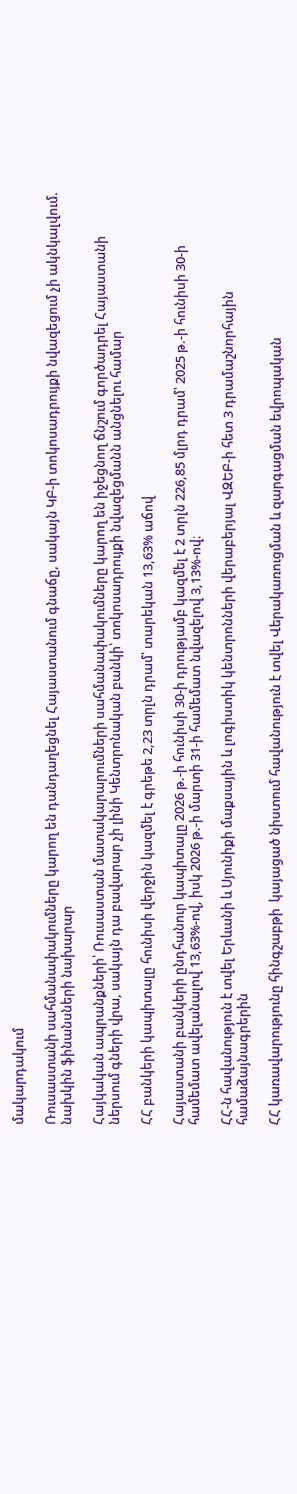մակարդակում

Ռուսաստանի սահմանափակումները կարող են դանդաղեցնել Հայաստանում գնաճը, սակայն ԿԲ-ի տոկոսադրույքի նվազեցում չի ակնկալվում. նախկին ֆինանսների նախարար

Հայկական ապրանքների՝ Ռուսաստան մատակարարումների սահմանափակումները կարող են իջեցնող ճնշում գործադրել Հայաստանի ներսում գների վրա, սակայն դա բավարար չի լինի Կենտրոնական բանկի՝ տոկոսադրույքի նվազեցմանն անցնելու համար

ՀՀ բանկերի կապիտալը հունիսի վերջին կազմել է գրեթե 2,23 տրլն դրամ՝ տարեկան 13,63% աճով

Հայաստանի բանկերի ընդհանուր կապիտալը 2026 թ.-ի հունիսի 30-ի դրությամբ կազմել է 2 տրլն 226,85 մլրդ դրամ՝ 2025 թ.-ի հունիսի 30-ի համեմատ ավելանալով 13,63%-ով, իսկ 2026 թ.-ի մարտի 31-ի համեմատ նվազելով 3,13%-ով։

ՀՀ-ն հավանություն է տվել Երևանի և Սյունիքի մաքսային և լոգիստիկ կենտրոնների վերաբերյալ ՎԶԵԲ-ի հետ 3 դրամաշնորհային համաձայնագրերին

ՀՀ կառավարությունը հինգշաբթի  կայացած նիստում հավանություն է տվել Վերակառուցման և զարգացման եվրոպական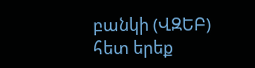բանկի (ՎԶԵԲ) հետ երեք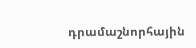դրամաշնորհային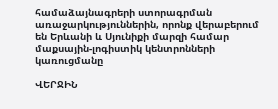համաձայնագրերի ստորագրման առաջարկություններին, որոնք վերաբերում են Երևանի և Սյունիքի մարզի համար մաքսային-լոգիստիկ կենտրոնների կառուցմանը

ՎԵՐՋԻՆ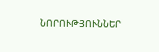ՆՈՐՈՒԹՅՈՒՆՆԵՐ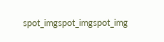spot_imgspot_imgspot_img